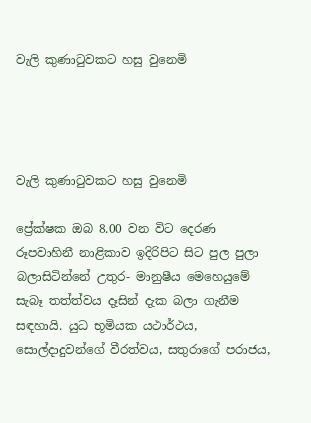වැලි කුණාටුවකට හසු වුනෙමි




වැලි කුණාටුවකට හසු වුනෙමි

ප්‍රේක්ෂක ඔබ 8.00 වන විට දෙරණ රූපවාහිනී නාළිකාව ඉදිරිපිට සිට පුල පුලා බලාසිටින්නේ උතුර- මානුෂීය මෙහෙයුමේ සැබෑ තත්ත්වය දෑසින් දැක බලා ගැනීම සඳහායි. යුධ භූමියක යථාර්ථය, සොල්දාදුවන්ගේ වීරත්වය, සතුරාගේ පරාජය,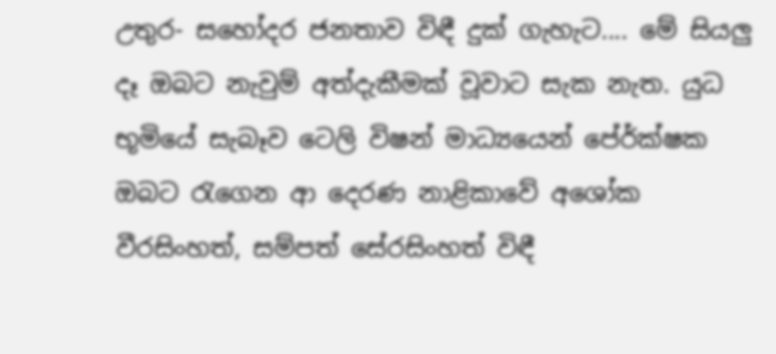උතුර- සහෝදර ජනතාව විඳී දුක් ගැහැට.... මේ සියලු දෑ ඔබට නැවුම් අත්දැකීමක් වූවාට සැක නැත. යුධ භූමියේ සැබෑව ටෙලි විෂන් මාධ්‍යයෙන් පේ‍ර්ක්ෂක ඔබට රැගෙන ආ දෙරණ නාළිකාවේ අශෝක වීරසිංහත්, සම්පත් සේරසිංහත් විඳී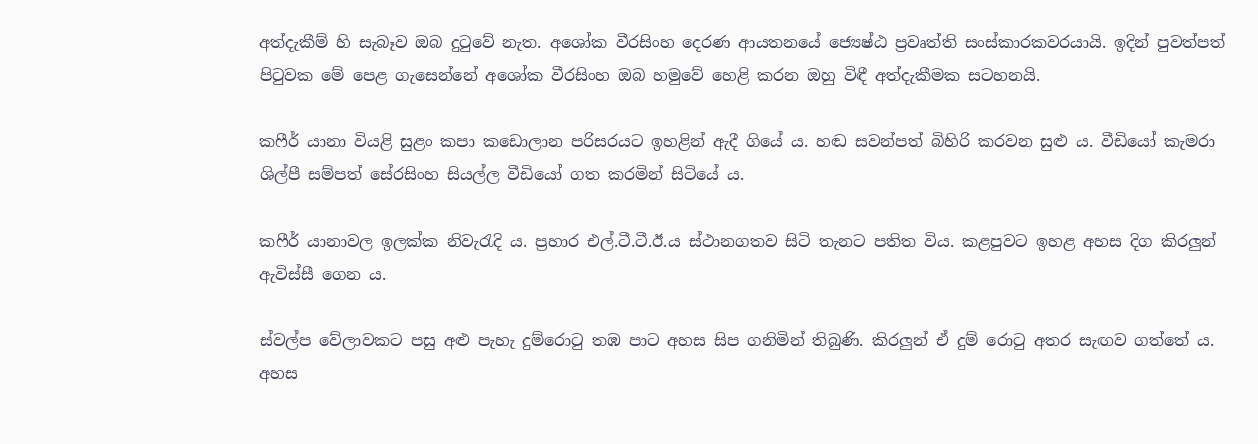අත්දැකීම් හි සැබෑව ඔබ දුටුවේ නැත. අශෝක වීරසිංහ දෙරණ ආයතනයේ ජ්‍යෙෂ්ඨ ප්‍රවෘත්ති සංස්කාරකවරයායි. ඉදින් පුවත්පත් පිටුවක මේ පෙළ ගැසෙන්නේ අශෝක වීරසිංහ ඔබ හමුවේ හෙළි කරන ඔහු විඳී අත්දැකීමක සටහනයි.

කෆීර් යානා වියළි සුළං කපා කඩොලාන පරිසරයට ඉහළින් ඇදී ගියේ ය. හඬ සවන්පත් බිහිරි කරවන සුළු ය. වීඩියෝ කැමරා ශිල්පී සම්පත් සේරසිංහ සියල්ල වීඩියෝ ගත කරමින් සිටියේ ය.

කෆීර් යානාවල ඉලක්ක නිවැරැදි ය. ප්‍රහාර එල්.ටී.ටී.ඊ.ය ස්ථානගතව සිටි තැනට පතිත විය. කළපුවට ඉහළ අහස දිග කිරලුන් ඇවිස්සී ගෙන ය.

ස්වල්ප වේලාවකට පසු අළු පැහැ දුම්රොටු තඹ පාට අහස සිප ගනිමින් තිබුණි. කිරලුන් ඒ දුම් රොටු අතර සැඟව ගත්තේ ය. අහස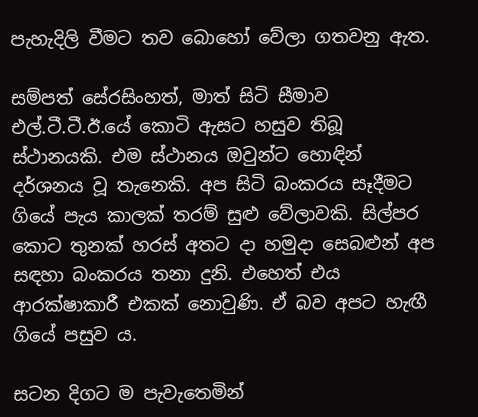පැහැදිලි වීමට තව බොහෝ වේලා ගතවනු ඇත.

සම්පත් සේරසිංහත්, මාත් සිටි සීමාව එල්.ටී.ටී.ඊ.යේ කොටි ඇසට හසුව තිබූ ස්ථානයකි. එම ස්ථානය ඔවුන්ට හොඳින් දර්ශනය වූ තැනෙකි. අප සිටි බංකරය සෑදීමට ගියේ පැය කාලක් තරම් සුළු වේලාවකි. සිල්පර කොට තුනක් හරස් අතට දා හමුදා සෙබළුන් අප සඳහා බංකරය තනා දුනි. එහෙත් එය ආරක්ෂාකාරී එකක් නොවුණි. ඒ බව අපට හැඟී ගියේ පසුව ය.

සටන දිගට ම පැවැතෙමින්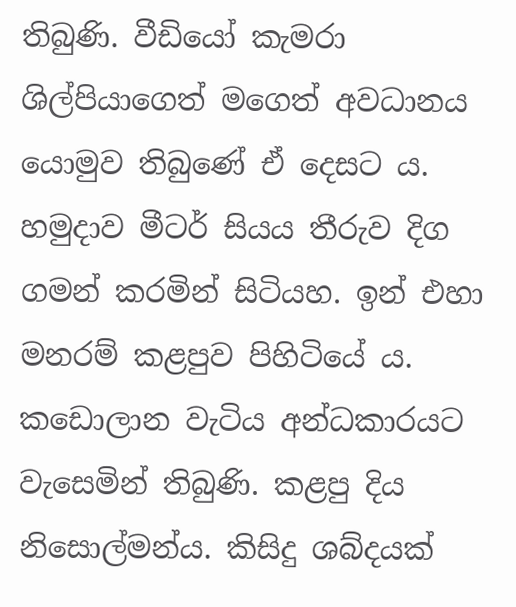තිබුණි. වීඩියෝ කැමරා ශිල්පියාගෙත් මගෙත් අවධානය යොමුව තිබුණේ ඒ දෙසට ය. හමුදාව මීටර් සියය තීරුව දිග ගමන් කරමින් සිටියහ. ඉන් එහා මනරම් කළපුව පිහිටියේ ය. කඩොලාන වැටිය අන්ධකාරයට වැසෙමින් තිබුණි. කළපු දිය නිසොල්මන්ය. කිසිදු ශබ්දයක්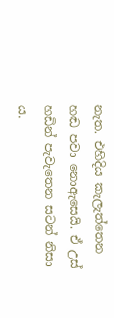නැත. එහිදිය කැලැත්තෙන හඬ පවා නොඇසෙයි. ඒ උස් හඩින් පැවැතෙන සටන් නිසා ය.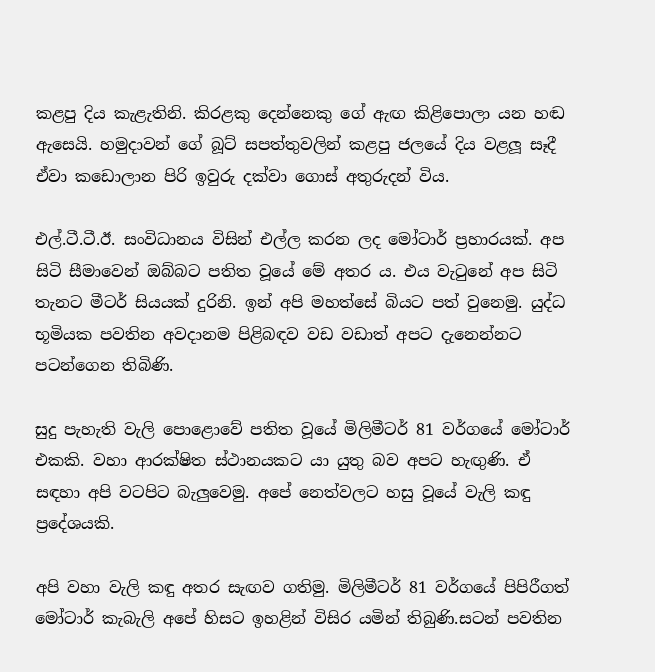කළපු දිය කැළැතිනි. කිරළකු දෙන්නෙකු ගේ ඇඟ කිළිපොලා යන හඬ ඇසෙයි. හමුදාවන් ගේ බූට් සපත්තුවලින් කළපු ජලයේ දිය වළලූ සෑදී ඒවා කඩොලාන පිරි ඉවුරු දක්වා ගොස් අතුරුදන් විය.

එල්.ටී.ටී.ඊ. සංවිධානය විසින් එල්ල කරන ලද මෝටාර් ප්‍රහාරයක්. අප සිටි සීමාවෙන් ඔබ්බට පතිත වූයේ මේ අතර ය. එය වැටුනේ අප සිටි තැනට මීටර් සියයක් දුරිනි. ඉන් අපි මහත්සේ බියට පත් වුනෙමු. යුද්ධ භූමියක පවතින අවදානම පිළිබඳව වඩ වඩාත් අපට දැනෙන්නට පටන්ගෙන තිබිණි.

සුදු පැහැති වැලි පොළොවේ පතිත වූයේ මිලිමීටර් 81 වර්ගයේ මෝටාර් එකකි. වහා ආරක්ෂිත ස්ථානයකට යා යුතු බව අපට හැඟුණි. ඒ සඳහා අපි වටපිට බැලුවෙමු. අපේ නෙත්වලට හසු වූයේ වැලි කඳු ප්‍රදේශයකි.

අපි වහා වැලි කඳු අතර සැඟව ගතිමු. මිලිමීටර් 81 වර්ගයේ පිපිරීගත් මෝටාර් කැබැලි අපේ හිසට ඉහළින් විසිර යමින් තිබුණි.සටන් පවතින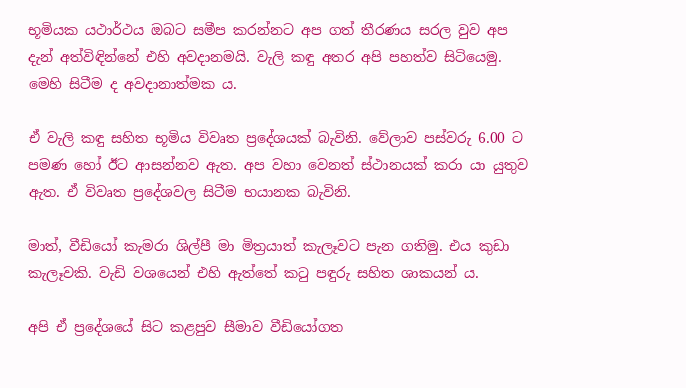භූමියක යථාර්ථය ඔබට සමීප කරන්නට අප ගත් තීරණය සරල වුව අප දැන් අත්විඳින්නේ එහි අවදානමයි. වැලි කඳු අතර අපි පහත්ව සිටියෙමු. මෙහි සිටීම ද අවදානාත්මක ය.

ඒ වැලි කඳු සහිත භූමිය විවෘත ප්‍රදේශයක් බැවිනි. වේලාව පස්වරු 6.00 ට පමණ හෝ ඊට ආසන්නව ඇත. අප වහා වෙනත් ස්ථානයක් කරා යා යුතුව ඇත. ඒ විවෘත ප්‍රදේශවල සිටීම භයානක බැවිනි.

මාත්, වීඩියෝ කැමරා ශිල්පී මා මිත්‍රයාත් කැලෑවට පැන ගතිමු. එය කුඩා කැලෑවකි. වැඩි වශයෙන් එහි ඇත්තේ කටු පඳුරු සහිත ශාකයන් ය.

අපි ඒ ප්‍රදේශයේ සිට කළපුව සීමාව වීඩියෝගත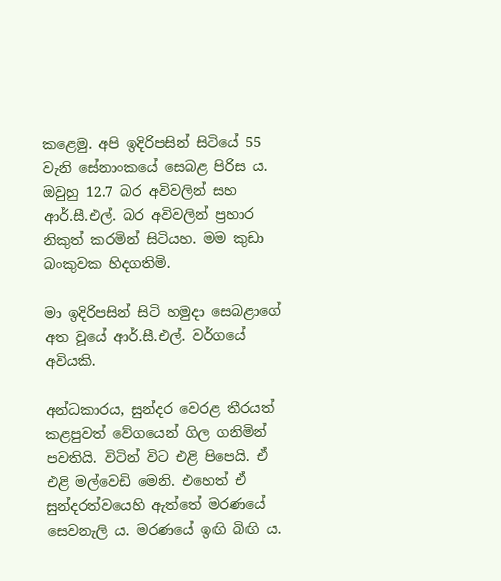කළෙමු. අපි ඉදිරිපසින් සිටියේ 55 වැනි සේනාංකයේ සෙබළ පිරිස ය. ඔවුහු 12.7 බර අවිවලින් සහ ආර්.සී.එල්. බර අවිවලින් ප්‍රහාර නිකුත් කරමින් සිටියහ. මම කුඩා බංකුවක හිදගතිමි.

මා ඉදිරිපසින් සිටි හමුදා සෙබළාගේ අත වූයේ ආර්.සී.එල්. වර්ගයේ අවියකි.

අන්ධකාරය, සුන්දර වෙරළ තීරයත් කළපුවත් වේගයෙන් ගිල ගනිමින් පවතියි. විටින් විට එළි පිපෙයි. ඒ එළි මල්වෙඩි මෙනි. එහෙත් ඒ සුන්දරත්වයෙහි ඇත්තේ මරණයේ සෙවනැලි ය. මරණයේ ඉඟි බිඟි ය.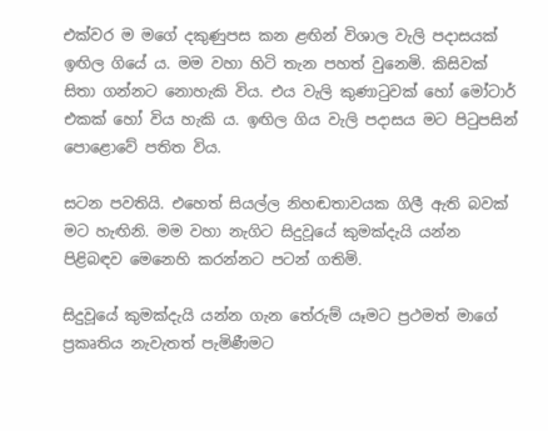එක්වර ම මගේ දකුණුපස කන ළඟින් විශාල වැලි පදාසයක් ඉඟිල ගියේ ය. මම වහා හිටි තැන පහත් වුනෙමි. කිසිවක් සිතා ගන්නට නොහැකි විය. එය වැලි කුණාටුවක් හෝ මෝටාර් එකක් හෝ විය හැකි ය. ඉඟිල ගිය වැලි පදාසය මට පිටුපසින් පොළොවේ පතිත විය.

සටන පවතියි. එහෙත් සියල්ල නිහඬතාවයක ගිලී ඇති බවක් මට හැඟිනි. මම වහා නැගිට සිදුවූයේ කුමක්දැයි යන්න පිළිබඳව මෙනෙහි කරන්නට පටන් ගතිමි.

සිදුවූයේ කුමක්දැයි යන්න ගැන තේරුම් යෑමට ප්‍රථමත් මාගේ ප්‍රකෘතිය නැවැතත් පැමිණීමට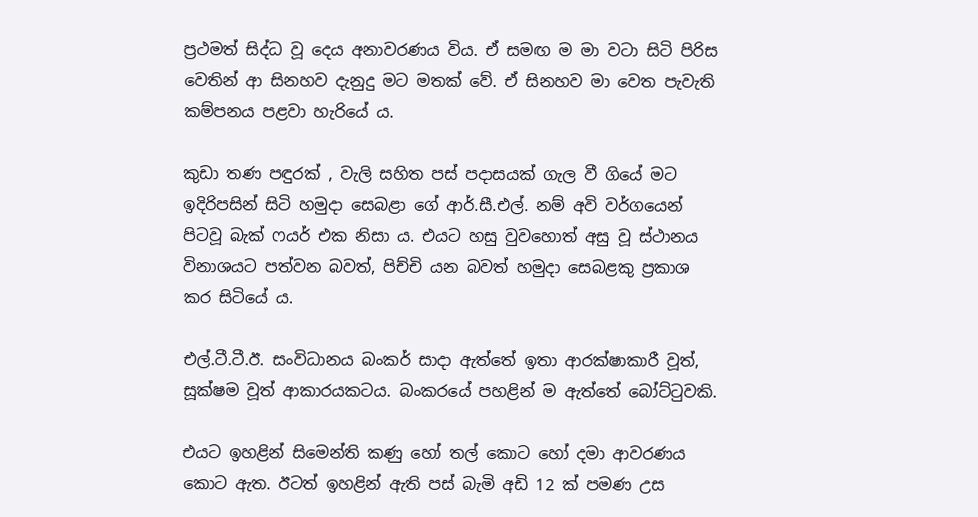ප්‍රථමත් සිද්ධ වූ දෙය අනාවරණය විය. ඒ සමඟ ම මා වටා සිටි පිරිස වෙතින් ආ සිනහව දැනුදු මට මතක් වේ. ඒ සිනහව මා වෙත පැවැති කම්පනය පළවා හැරියේ ය.

කුඩා තණ පඳුරක් , වැලි සහිත පස් පදාසයක් ගැල වී ගියේ මට ඉදිරිපසින් සිටි හමුදා සෙබළා ගේ ආර්.සී.එල්. නම් අවි වර්ගයෙන් පිටවූ බැක් ෆයර් එක නිසා ය. එයට හසු වුවහොත් අසු වූ ස්ථානය විනාශයට පත්වන බවත්, පිච්චි යන බවත් හමුදා සෙබළකු ප්‍රකාශ කර සිටියේ ය.

එල්.ටී.ටී.ඊ. සංවිධානය බංකර් සාදා ඇත්තේ ඉතා ආරක්ෂාකාරී වූත්, සූක්ෂම වූත් ආකාරයකටය. බංකරයේ පහළින් ම ඇත්තේ බෝට්ටුවකි.

එයට ඉහළින් සිමෙන්ති කණු හෝ තල් කොට හෝ දමා ආවරණය කොට ඇත. ඊටත් ඉහළින් ඇති පස් බැමි අඩි 12 ක් පමණ උස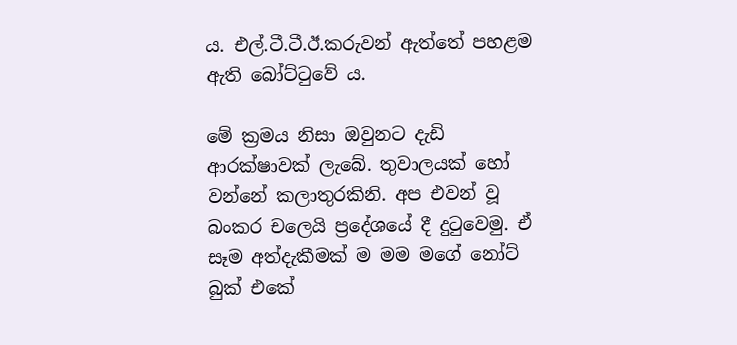ය. එල්.ටී.ටී.ඊ.කරුවන් ඇත්තේ පහළම ඇති බෝට්ටුවේ ය.

මේ ක්‍රමය නිසා ඔවුනට දැඩි ආරක්ෂාවක් ලැබේ. තුවාලයක් හෝ වන්නේ කලාතුරකිනි. අප එවන් වූ බංකර චලෙයි ප්‍රදේශයේ දී දුටුවෙමු. ඒ සෑම අත්දැකීමක් ම මම මගේ නෝට් බුක් එකේ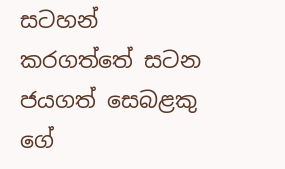සටහන් කරගත්තේ සටන ජයගත් සෙබළකු ගේ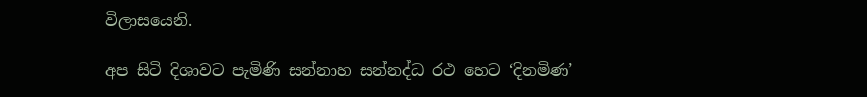විලාසයෙනි.

අප සිටි දිශාවට පැමිණි සන්නාහ සන්නද්ධ රථ හෙට ‘දිනමිණ’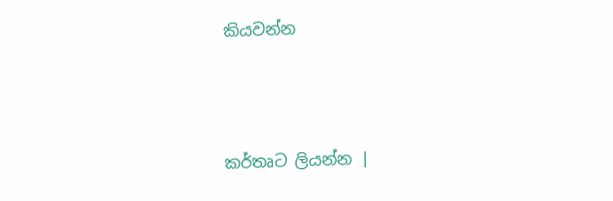කියවන්න



කර්තෘට ලියන්න |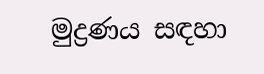මුද්‍රණය සඳහා